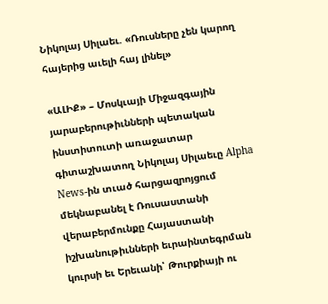Նիկոլայ Սիլաեւ. «Ռուսները չեն կարող հայերից աւելի հայ լինել»

«ԱԼԻՔ» – Մոսկւայի Միջազգային յարաբերութիւնների պետական ինստիտուտի առաջատար գիտաշխատող Նիկոլայ Սիլաեւը Alpha News-ին տւած հարցազրոյցում մեկնաբանել է Ռուսաստանի վերաբերմունքը Հայաստանի իշխանութիւնների եւրաինտեգրման կուրսի եւ Երեւանի՝ Թուրքիայի ու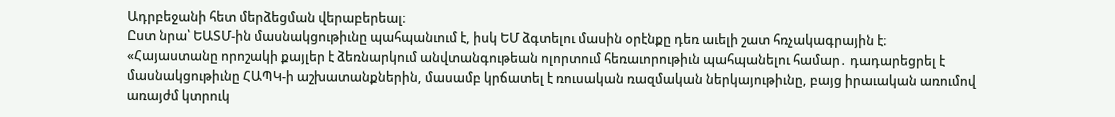Ադրբեջանի հետ մերձեցման վերաբերեալ։
Ըստ նրա՝ ԵԱՏՄ-ին մասնակցութիւնը պահպանւում է, իսկ ԵՄ ձգտելու մասին օրէնքը դեռ աւելի շատ հռչակագրային է։
«Հայաստանը որոշակի քայլեր է ձեռնարկում անվտանգութեան ոլորտում հեռաւորութիւն պահպանելու համար․ դադարեցրել է մասնակցութիւնը ՀԱՊԿ-ի աշխատանքներին, մասամբ կրճատել է ռուսական ռազմական ներկայութիւնը, բայց իրաւական առումով առայժմ կտրուկ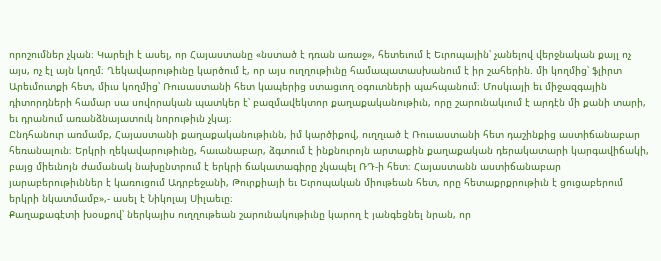որոշումներ չկան։ Կարելի է ասել, որ Հայաստանը «նստած է դռան առաջ», հետեւում է Եւրոպային՝ չանելով վերջնական քայլ ոչ այս, ոչ էլ այն կողմ։ Ղեկավարութիւնը կարծում է, որ այս ուղղութիւնը համապատասխանում է իր շահերին. մի կողմից՝ ֆլիրտ Արեւմուտքի հետ, միւս կողմից՝ Ռուսաստանի հետ կապերից ստացւող օգուտների պահպանում։ Մոսկւայի եւ միջազգային դիտորդների համար սա սովորական պատկեր է՝ բազմավեկտոր քաղաքականութիւն, որը շարունակւում է արդէն մի քանի տարի, եւ դրանում առանձնայատուկ նորութիւն չկայ։
Ընդհանուր առմամբ, Հայաստանի քաղաքականութիւնն, իմ կարծիքով, ուղղւած է Ռուսաստանի հետ դաշինքից աստիճանաբար հեռանալուն։ Երկրի ղեկավարութիւնը, հաւանաբար, ձգտում է ինքնուրոյն արտաքին քաղաքական դերակատարի կարգավիճակի, բայց միեւնոյն ժամանակ նախընտրում է երկրի ճակատագիրը չկապել ՌԴ-ի հետ։ Հայաստանն աստիճանաբար յարաբերութիւններ է կառուցում Ադրբեջանի, Թուրքիայի եւ Եւրոպական միութեան հետ, որը հետաքրքրութիւն է ցուցաբերում երկրի նկատմամբ»,- ասել է Նիկոլայ Սիլաեւը։
Քաղաքագէտի խօսքով՝ ներկայիս ուղղութեան շարունակութիւնը կարող է յանգեցնել նրան, որ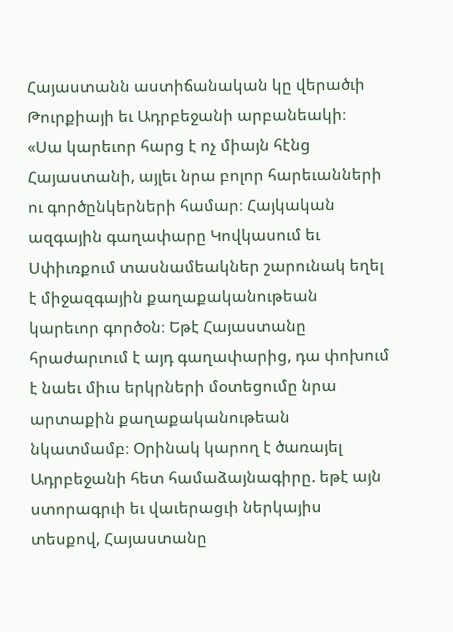Հայաստանն աստիճանական կը վերածւի Թուրքիայի եւ Ադրբեջանի արբանեակի։
«Սա կարեւոր հարց է ոչ միայն հէնց Հայաստանի, այլեւ նրա բոլոր հարեւանների ու գործընկերների համար։ Հայկական ազգային գաղափարը Կովկասում եւ Սփիւռքում տասնամեակներ շարունակ եղել է միջազգային քաղաքականութեան կարեւոր գործօն։ Եթէ Հայաստանը հրաժարւում է այդ գաղափարից, դա փոխում է նաեւ միւս երկրների մօտեցումը նրա արտաքին քաղաքականութեան նկատմամբ։ Օրինակ կարող է ծառայել Ադրբեջանի հետ համաձայնագիրը. եթէ այն ստորագրւի եւ վաւերացւի ներկայիս տեսքով, Հայաստանը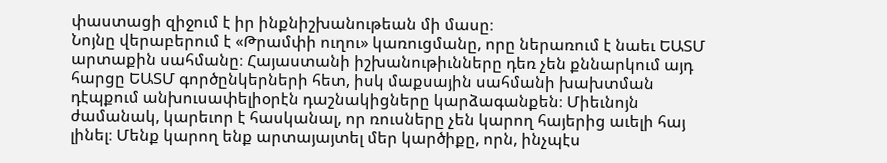փաստացի զիջում է իր ինքնիշխանութեան մի մասը։
Նոյնը վերաբերում է «Թրամփի ուղու» կառուցմանը, որը ներառում է նաեւ ԵԱՏՄ արտաքին սահմանը։ Հայաստանի իշխանութիւնները դեռ չեն քննարկում այդ հարցը ԵԱՏՄ գործընկերների հետ, իսկ մաքսային սահմանի խախտման դէպքում անխուսափելիօրէն դաշնակիցները կարձագանքեն։ Միեւնոյն ժամանակ, կարեւոր է հասկանալ, որ ռուսները չեն կարող հայերից աւելի հայ լինել։ Մենք կարող ենք արտայայտել մեր կարծիքը, որն, ինչպէս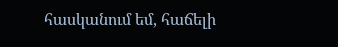հասկանում եմ, հաճելի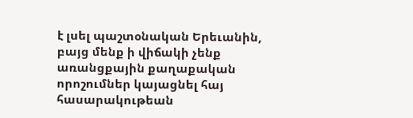է լսել պաշտօնական Երեւանին, բայց մենք ի վիճակի չենք առանցքային քաղաքական որոշումներ կայացնել հայ հասարակութեան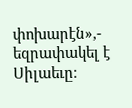փոխարէն»,- եզրափակել է Սիլաեւը։